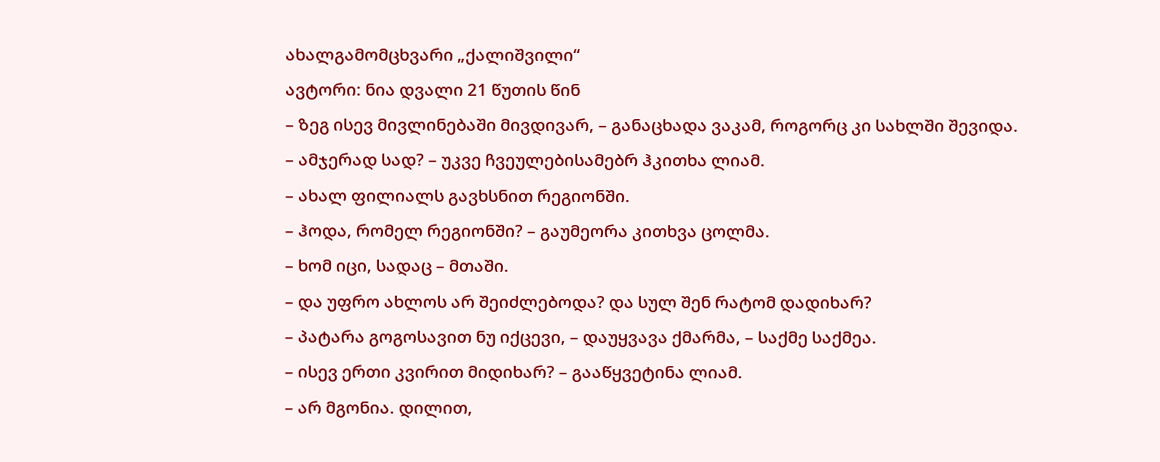ახალგამომცხვარი „ქალიშვილი“
ავტორი: ნია დვალი 21 წუთის წინ
– ზეგ ისევ მივლინებაში მივდივარ, – განაცხადა ვაკამ, როგორც კი სახლში შევიდა.
– ამჯერად სად? – უკვე ჩვეულებისამებრ ჰკითხა ლიამ.
– ახალ ფილიალს გავხსნით რეგიონში.
– ჰოდა, რომელ რეგიონში? – გაუმეორა კითხვა ცოლმა.
– ხომ იცი, სადაც – მთაში.
– და უფრო ახლოს არ შეიძლებოდა? და სულ შენ რატომ დადიხარ?
– პატარა გოგოსავით ნუ იქცევი, – დაუყვავა ქმარმა, – საქმე საქმეა.
– ისევ ერთი კვირით მიდიხარ? – გააწყვეტინა ლიამ.
– არ მგონია. დილით,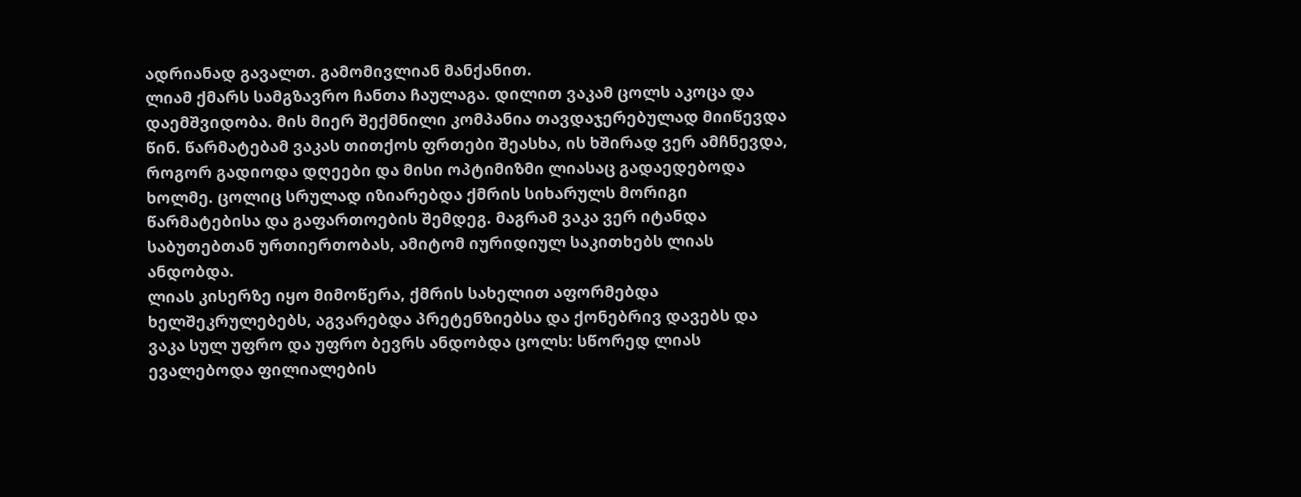ადრიანად გავალთ. გამომივლიან მანქანით.
ლიამ ქმარს სამგზავრო ჩანთა ჩაულაგა. დილით ვაკამ ცოლს აკოცა და დაემშვიდობა. მის მიერ შექმნილი კომპანია თავდაჯერებულად მიიწევდა წინ. წარმატებამ ვაკას თითქოს ფრთები შეასხა, ის ხშირად ვერ ამჩნევდა, როგორ გადიოდა დღეები და მისი ოპტიმიზმი ლიასაც გადაედებოდა ხოლმე. ცოლიც სრულად იზიარებდა ქმრის სიხარულს მორიგი წარმატებისა და გაფართოების შემდეგ. მაგრამ ვაკა ვერ იტანდა საბუთებთან ურთიერთობას, ამიტომ იურიდიულ საკითხებს ლიას ანდობდა.
ლიას კისერზე იყო მიმოწერა, ქმრის სახელით აფორმებდა ხელშეკრულებებს, აგვარებდა პრეტენზიებსა და ქონებრივ დავებს და ვაკა სულ უფრო და უფრო ბევრს ანდობდა ცოლს: სწორედ ლიას ევალებოდა ფილიალების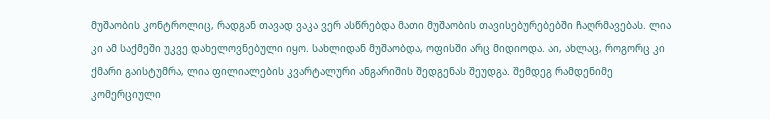მუშაობის კონტროლიც, რადგან თავად ვაკა ვერ ასწრებდა მათი მუშაობის თავისებურებებში ჩაღრმავებას. ლია კი ამ საქმეში უკვე დახელოვნებული იყო. სახლიდან მუშაობდა, ოფისში არც მიდიოდა. აი, ახლაც, როგორც კი ქმარი გაისტუმრა, ლია ფილიალების კვარტალური ანგარიშის შედგენას შეუდგა. შემდეგ რამდენიმე კომერციული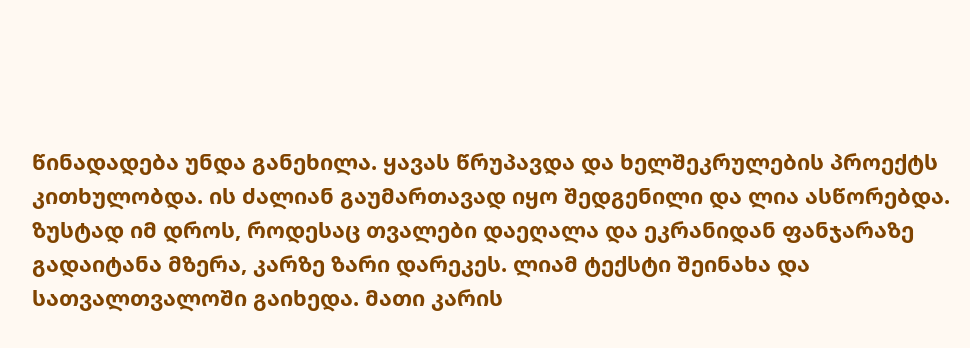წინადადება უნდა განეხილა. ყავას წრუპავდა და ხელშეკრულების პროექტს კითხულობდა. ის ძალიან გაუმართავად იყო შედგენილი და ლია ასწორებდა. ზუსტად იმ დროს, როდესაც თვალები დაეღალა და ეკრანიდან ფანჯარაზე გადაიტანა მზერა, კარზე ზარი დარეკეს. ლიამ ტექსტი შეინახა და სათვალთვალოში გაიხედა. მათი კარის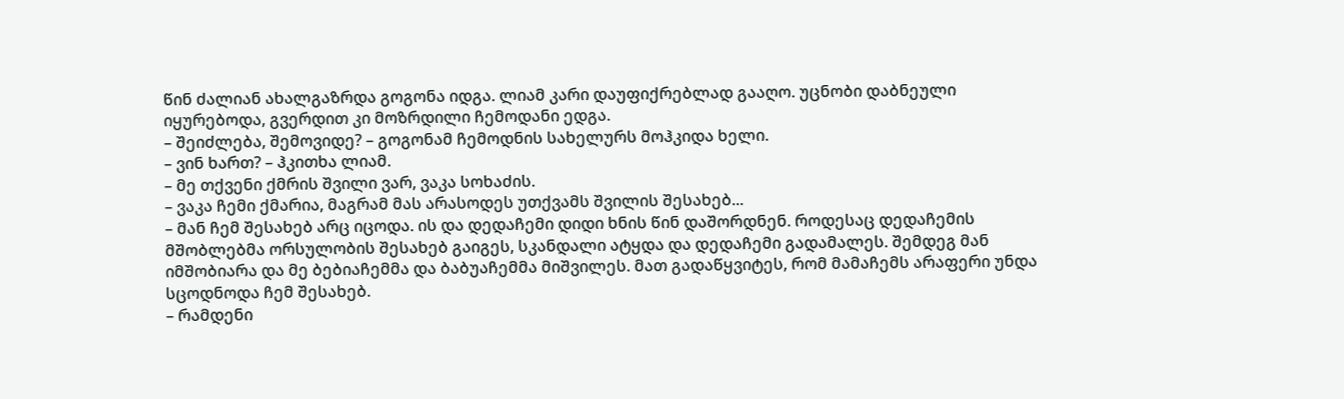წინ ძალიან ახალგაზრდა გოგონა იდგა. ლიამ კარი დაუფიქრებლად გააღო. უცნობი დაბნეული იყურებოდა, გვერდით კი მოზრდილი ჩემოდანი ედგა.
– შეიძლება, შემოვიდე? – გოგონამ ჩემოდნის სახელურს მოჰკიდა ხელი.
– ვინ ხართ? – ჰკითხა ლიამ.
– მე თქვენი ქმრის შვილი ვარ, ვაკა სოხაძის.
– ვაკა ჩემი ქმარია, მაგრამ მას არასოდეს უთქვამს შვილის შესახებ...
– მან ჩემ შესახებ არც იცოდა. ის და დედაჩემი დიდი ხნის წინ დაშორდნენ. როდესაც დედაჩემის მშობლებმა ორსულობის შესახებ გაიგეს, სკანდალი ატყდა და დედაჩემი გადამალეს. შემდეგ მან იმშობიარა და მე ბებიაჩემმა და ბაბუაჩემმა მიშვილეს. მათ გადაწყვიტეს, რომ მამაჩემს არაფერი უნდა სცოდნოდა ჩემ შესახებ.
– რამდენი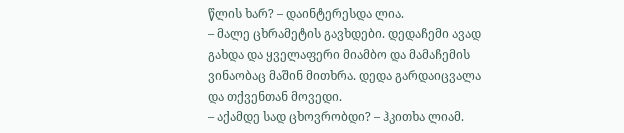წლის ხარ? – დაინტერესდა ლია.
– მალე ცხრამეტის გავხდები. დედაჩემი ავად გახდა და ყველაფერი მიამბო და მამაჩემის ვინაობაც მაშინ მითხრა. დედა გარდაიცვალა და თქვენთან მოვედი.
– აქამდე სად ცხოვრობდი? – ჰკითხა ლიამ.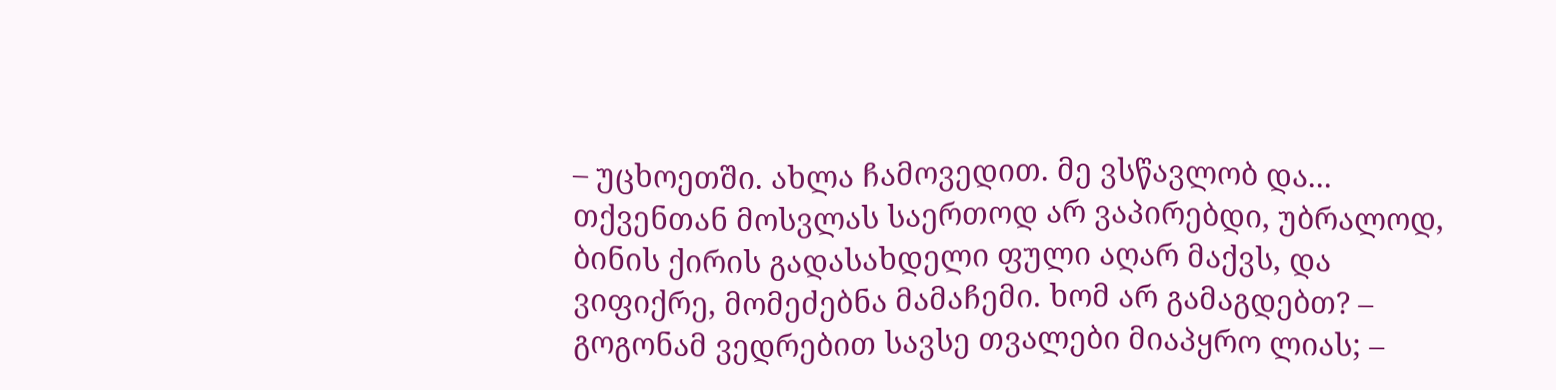– უცხოეთში. ახლა ჩამოვედით. მე ვსწავლობ და... თქვენთან მოსვლას საერთოდ არ ვაპირებდი, უბრალოდ, ბინის ქირის გადასახდელი ფული აღარ მაქვს, და ვიფიქრე, მომეძებნა მამაჩემი. ხომ არ გამაგდებთ? – გოგონამ ვედრებით სავსე თვალები მიაპყრო ლიას; –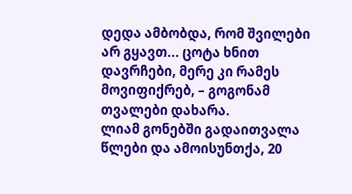დედა ამბობდა, რომ შვილები არ გყავთ... ცოტა ხნით დავრჩები, მერე კი რამეს მოვიფიქრებ, – გოგონამ თვალები დახარა.
ლიამ გონებში გადაითვალა წლები და ამოისუნთქა, 20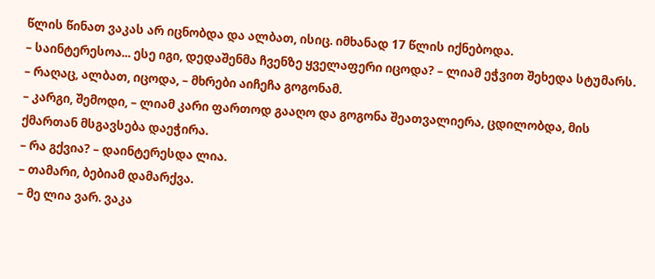წლის წინათ ვაკას არ იცნობდა და ალბათ, ისიც. იმხანად 17 წლის იქნებოდა.
– საინტერესოა... ესე იგი, დედაშენმა ჩვენზე ყველაფერი იცოდა? – ლიამ ეჭვით შეხედა სტუმარს.
– რაღაც, ალბათ, იცოდა, – მხრები აიჩეჩა გოგონამ.
– კარგი, შემოდი, – ლიამ კარი ფართოდ გააღო და გოგონა შეათვალიერა, ცდილობდა, მის ქმართან მსგავსება დაეჭირა.
– რა გქვია? – დაინტერესდა ლია.
– თამარი, ბებიამ დამარქვა.
– მე ლია ვარ. ვაკა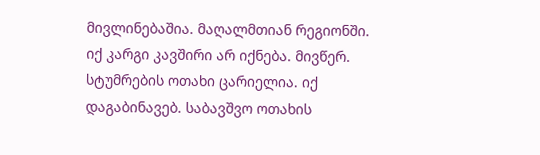მივლინებაშია. მაღალმთიან რეგიონში. იქ კარგი კავშირი არ იქნება. მივწერ. სტუმრების ოთახი ცარიელია. იქ დაგაბინავებ. საბავშვო ოთახის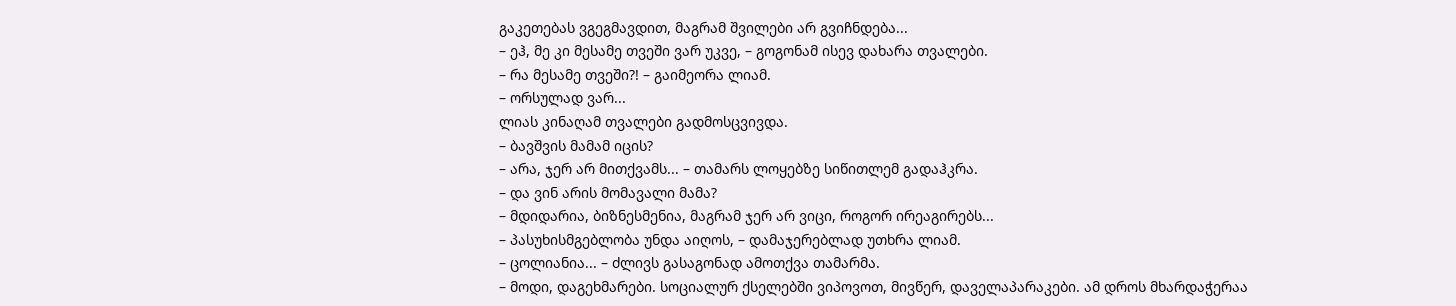გაკეთებას ვგეგმავდით, მაგრამ შვილები არ გვიჩნდება...
– ეჰ, მე კი მესამე თვეში ვარ უკვე, – გოგონამ ისევ დახარა თვალები.
– რა მესამე თვეში?! – გაიმეორა ლიამ.
– ორსულად ვარ...
ლიას კინაღამ თვალები გადმოსცვივდა.
– ბავშვის მამამ იცის?
– არა, ჯერ არ მითქვამს... – თამარს ლოყებზე სიწითლემ გადაჰკრა.
– და ვინ არის მომავალი მამა?
– მდიდარია, ბიზნესმენია, მაგრამ ჯერ არ ვიცი, როგორ ირეაგირებს...
– პასუხისმგებლობა უნდა აიღოს, – დამაჯერებლად უთხრა ლიამ.
– ცოლიანია... – ძლივს გასაგონად ამოთქვა თამარმა.
– მოდი, დაგეხმარები. სოციალურ ქსელებში ვიპოვოთ, მივწერ, დაველაპარაკები. ამ დროს მხარდაჭერაა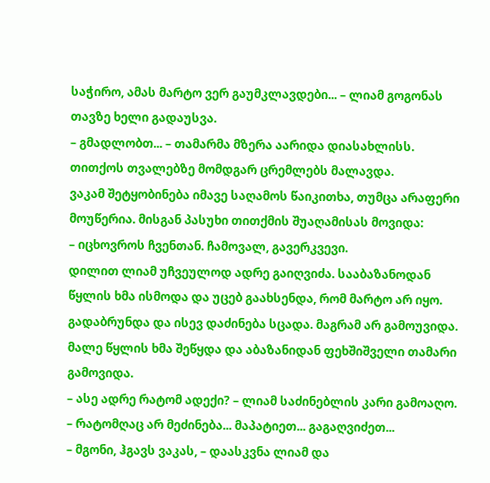საჭირო, ამას მარტო ვერ გაუმკლავდები... – ლიამ გოგონას თავზე ხელი გადაუსვა.
– გმადლობთ... – თამარმა მზერა აარიდა დიასახლისს. თითქოს თვალებზე მომდგარ ცრემლებს მალავდა.
ვაკამ შეტყობინება იმავე საღამოს წაიკითხა, თუმცა არაფერი მოუწერია. მისგან პასუხი თითქმის შუაღამისას მოვიდა:
– იცხოვროს ჩვენთან. ჩამოვალ, გავერკვევი.
დილით ლიამ უჩვეულოდ ადრე გაიღვიძა. სააბაზანოდან წყლის ხმა ისმოდა და უცებ გაახსენდა, რომ მარტო არ იყო. გადაბრუნდა და ისევ დაძინება სცადა. მაგრამ არ გამოუვიდა. მალე წყლის ხმა შეწყდა და აბაზანიდან ფეხშიშველი თამარი გამოვიდა.
– ასე ადრე რატომ ადექი? – ლიამ საძინებლის კარი გამოაღო.
– რატომღაც არ მეძინება... მაპატიეთ... გაგაღვიძეთ...
– მგონი, ჰგავს ვაკას, – დაასკვნა ლიამ და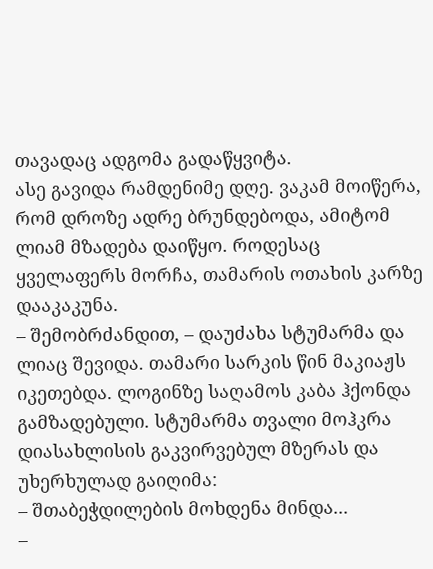თავადაც ადგომა გადაწყვიტა.
ასე გავიდა რამდენიმე დღე. ვაკამ მოიწერა, რომ დროზე ადრე ბრუნდებოდა, ამიტომ ლიამ მზადება დაიწყო. როდესაც ყველაფერს მორჩა, თამარის ოთახის კარზე დააკაკუნა.
– შემობრძანდით, – დაუძახა სტუმარმა და ლიაც შევიდა. თამარი სარკის წინ მაკიაჟს იკეთებდა. ლოგინზე საღამოს კაბა ჰქონდა გამზადებული. სტუმარმა თვალი მოჰკრა დიასახლისის გაკვირვებულ მზერას და უხერხულად გაიღიმა:
– შთაბეჭდილების მოხდენა მინდა...
–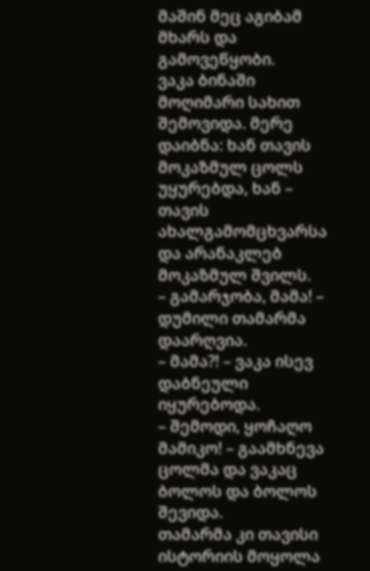მაშინ მეც აგიბამ მხარს და გამოვეწყობი.
ვაკა ბინაში მოღიმარი სახით შემოვიდა. მერე დაიბნა: ხან თავის მოკაზმულ ცოლს უყურებდა, ხან – თავის ახალგამომცხვარსა და არანაკლებ მოკაზმულ შვილს.
– გამარჯობა, მამა! – დუმილი თამარმა დაარღვია.
– მამა?! – ვაკა ისევ დაბნეული იყურებოდა.
– შემოდი, ყოჩაღო მამიკო! – გაამხნევა ცოლმა და ვაკაც ბოლოს და ბოლოს შევიდა.
თამარმა კი თავისი ისტორიის მოყოლა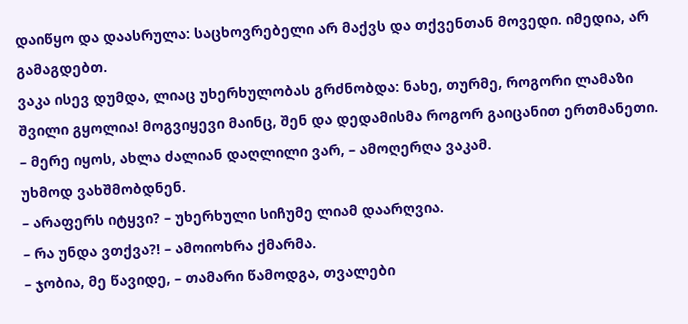დაიწყო და დაასრულა: საცხოვრებელი არ მაქვს და თქვენთან მოვედი. იმედია, არ გამაგდებთ.
ვაკა ისევ დუმდა, ლიაც უხერხულობას გრძნობდა: ნახე, თურმე, როგორი ლამაზი შვილი გყოლია! მოგვიყევი მაინც, შენ და დედამისმა როგორ გაიცანით ერთმანეთი.
– მერე იყოს, ახლა ძალიან დაღლილი ვარ, – ამოღერღა ვაკამ.
უხმოდ ვახშმობდნენ.
– არაფერს იტყვი? – უხერხული სიჩუმე ლიამ დაარღვია.
– რა უნდა ვთქვა?! – ამოიოხრა ქმარმა.
– ჯობია, მე წავიდე, – თამარი წამოდგა, თვალები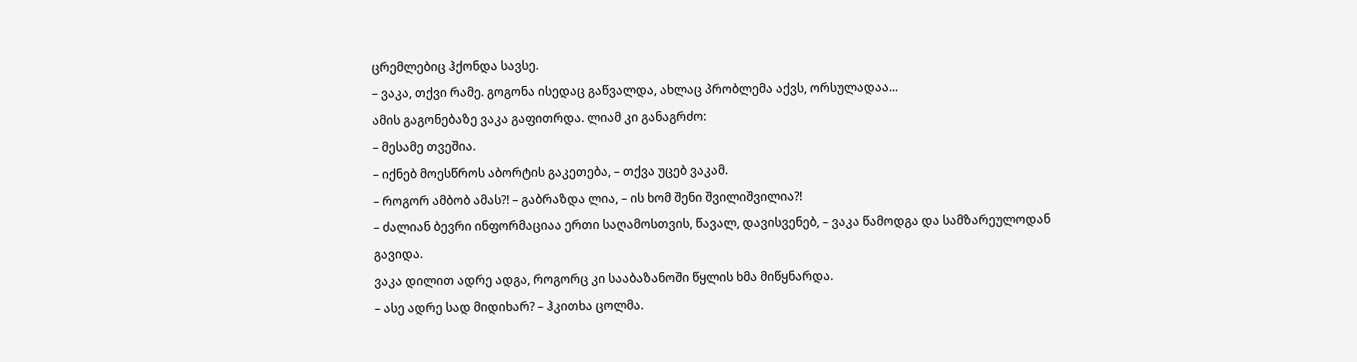ცრემლებიც ჰქონდა სავსე.
– ვაკა, თქვი რამე. გოგონა ისედაც გაწვალდა, ახლაც პრობლემა აქვს, ორსულადაა...
ამის გაგონებაზე ვაკა გაფითრდა. ლიამ კი განაგრძო:
– მესამე თვეშია.
– იქნებ მოესწროს აბორტის გაკეთება, – თქვა უცებ ვაკამ.
– როგორ ამბობ ამას?! – გაბრაზდა ლია, – ის ხომ შენი შვილიშვილია?!
– ძალიან ბევრი ინფორმაციაა ერთი საღამოსთვის, წავალ, დავისვენებ, – ვაკა წამოდგა და სამზარეულოდან გავიდა.
ვაკა დილით ადრე ადგა, როგორც კი სააბაზანოში წყლის ხმა მიწყნარდა.
– ასე ადრე სად მიდიხარ? – ჰკითხა ცოლმა.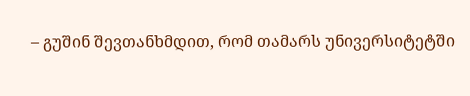– გუშინ შევთანხმდით, რომ თამარს უნივერსიტეტში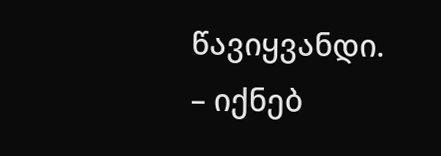წავიყვანდი.
– იქნებ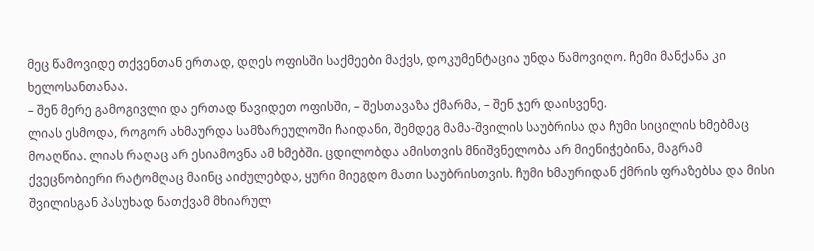მეც წამოვიდე თქვენთან ერთად, დღეს ოფისში საქმეები მაქვს, დოკუმენტაცია უნდა წამოვიღო. ჩემი მანქანა კი ხელოსანთანაა.
– შენ მერე გამოგივლი და ერთად წავიდეთ ოფისში, – შესთავაზა ქმარმა, – შენ ჯერ დაისვენე.
ლიას ესმოდა, როგორ ახმაურდა სამზარეულოში ჩაიდანი, შემდეგ მამა-შვილის საუბრისა და ჩუმი სიცილის ხმებმაც მოაღწია. ლიას რაღაც არ ესიამოვნა ამ ხმებში. ცდილობდა ამისთვის მნიშვნელობა არ მიენიჭებინა, მაგრამ ქვეცნობიერი რატომღაც მაინც აიძულებდა, ყური მიეგდო მათი საუბრისთვის. ჩუმი ხმაურიდან ქმრის ფრაზებსა და მისი შვილისგან პასუხად ნათქვამ მხიარულ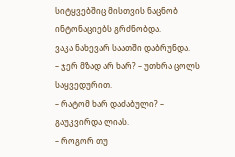სიტყვებშიც მისთვის ნაცნობ ინტონაციებს გრძნობდა.
ვაკა ნახევარ საათში დაბრუნდა.
– ჯერ მზად არ ხარ? – უთხრა ცოლს საყვედურით.
– რატომ ხარ დაძაბული? – გაუკვირდა ლიას.
– როგორ თუ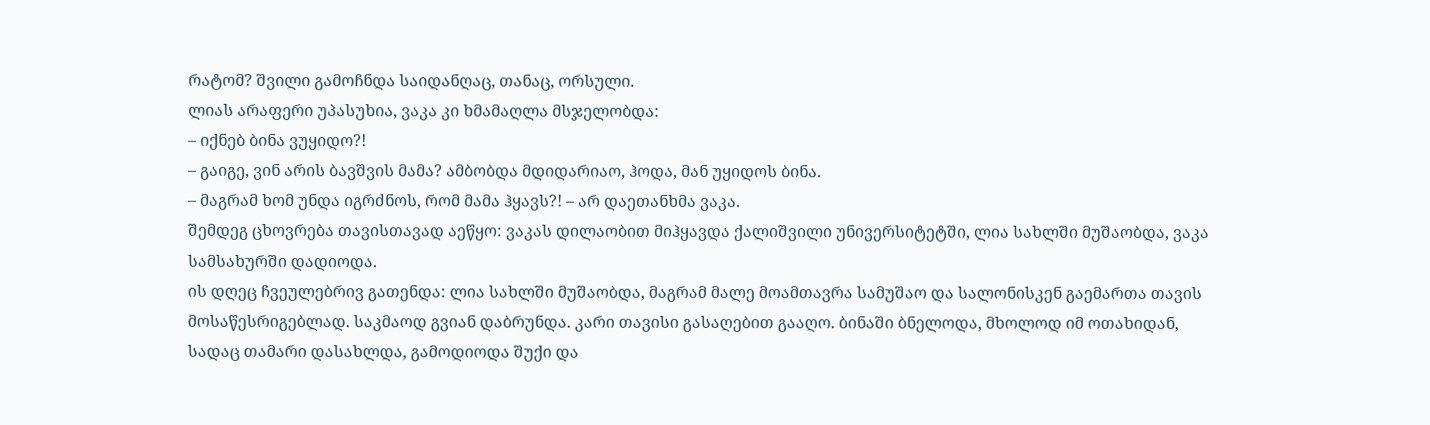რატომ? შვილი გამოჩნდა საიდანღაც, თანაც, ორსული.
ლიას არაფერი უპასუხია, ვაკა კი ხმამაღლა მსჯელობდა:
– იქნებ ბინა ვუყიდო?!
– გაიგე, ვინ არის ბავშვის მამა? ამბობდა მდიდარიაო, ჰოდა, მან უყიდოს ბინა.
– მაგრამ ხომ უნდა იგრძნოს, რომ მამა ჰყავს?! – არ დაეთანხმა ვაკა.
შემდეგ ცხოვრება თავისთავად აეწყო: ვაკას დილაობით მიჰყავდა ქალიშვილი უნივერსიტეტში, ლია სახლში მუშაობდა, ვაკა სამსახურში დადიოდა.
ის დღეც ჩვეულებრივ გათენდა: ლია სახლში მუშაობდა, მაგრამ მალე მოამთავრა სამუშაო და სალონისკენ გაემართა თავის მოსაწესრიგებლად. საკმაოდ გვიან დაბრუნდა. კარი თავისი გასაღებით გააღო. ბინაში ბნელოდა, მხოლოდ იმ ოთახიდან, სადაც თამარი დასახლდა, გამოდიოდა შუქი და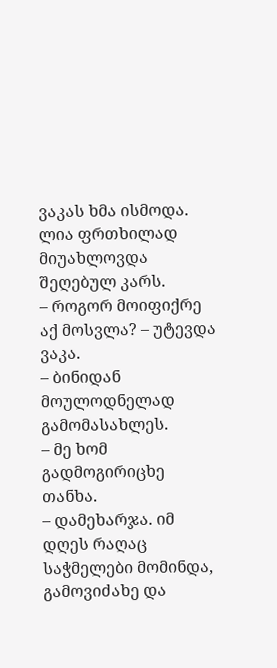ვაკას ხმა ისმოდა. ლია ფრთხილად მიუახლოვდა შეღებულ კარს.
– როგორ მოიფიქრე აქ მოსვლა? – უტევდა ვაკა.
– ბინიდან მოულოდნელად გამომასახლეს.
– მე ხომ გადმოგირიცხე თანხა.
– დამეხარჯა. იმ დღეს რაღაც საჭმელები მომინდა, გამოვიძახე და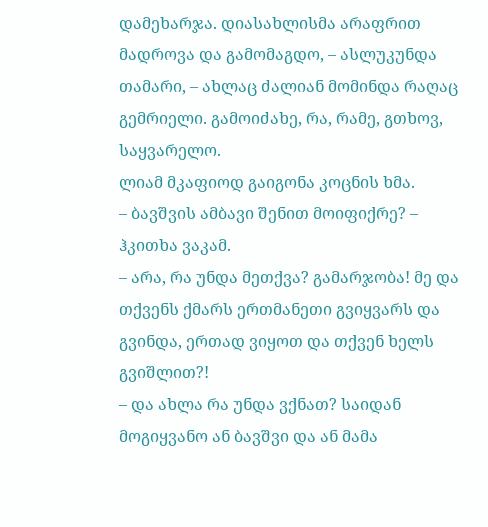დამეხარჯა. დიასახლისმა არაფრით მადროვა და გამომაგდო, – ასლუკუნდა თამარი, – ახლაც ძალიან მომინდა რაღაც გემრიელი. გამოიძახე, რა, რამე, გთხოვ, საყვარელო.
ლიამ მკაფიოდ გაიგონა კოცნის ხმა.
– ბავშვის ამბავი შენით მოიფიქრე? – ჰკითხა ვაკამ.
– არა, რა უნდა მეთქვა? გამარჯობა! მე და თქვენს ქმარს ერთმანეთი გვიყვარს და გვინდა, ერთად ვიყოთ და თქვენ ხელს გვიშლით?!
– და ახლა რა უნდა ვქნათ? საიდან მოგიყვანო ან ბავშვი და ან მამა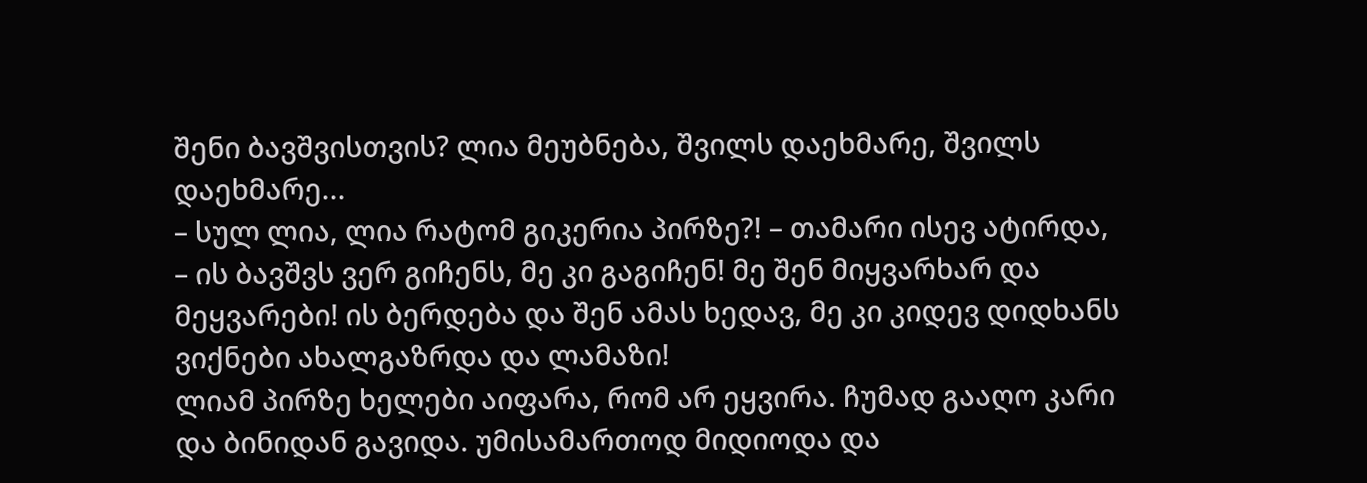შენი ბავშვისთვის? ლია მეუბნება, შვილს დაეხმარე, შვილს დაეხმარე...
– სულ ლია, ლია რატომ გიკერია პირზე?! – თამარი ისევ ატირდა, – ის ბავშვს ვერ გიჩენს, მე კი გაგიჩენ! მე შენ მიყვარხარ და მეყვარები! ის ბერდება და შენ ამას ხედავ, მე კი კიდევ დიდხანს ვიქნები ახალგაზრდა და ლამაზი!
ლიამ პირზე ხელები აიფარა, რომ არ ეყვირა. ჩუმად გააღო კარი და ბინიდან გავიდა. უმისამართოდ მიდიოდა და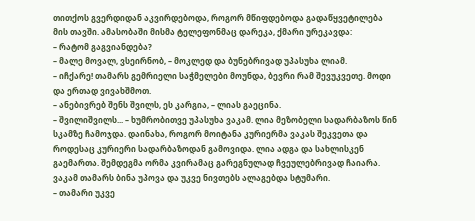თითქოს გვერდიდან აკვირდებოდა, როგორ მწიფდებოდა გადაწყვეტილება მის თავში. ამასობაში მისმა ტელეფონმაც დარეკა, ქმარი ურეკავდა:
– რატომ გაგვიანდება?
– მალე მოვალ, ვსეირნობ, – მოკლედ და ბუნებრივად უპასუხა ლიამ.
– იჩქარე! თამარს გემრიელი საჭმელები მოუნდა, ბევრი რამ შევუკვეთე. მოდი და ერთად ვივახშმოთ.
– ანებივრებ შენს შვილს, ეს კარგია, – ლიას გაეცინა.
– შვილიშვილს... – ხუმრობითვე უპასუხა ვაკამ. ლია მეზობელი სადარბაზოს წინ სკამზე ჩამოჯდა. დაინახა, როგორ მოიტანა კურიერმა ვაკას შეკვეთა და როდესაც კურიერი სადარბაზოდან გამოვიდა. ლია ადგა და სახლისკენ გაემართა. შემდეგმა ორმა კვირამაც გარეგნულად ჩვეულებრივად ჩაიარა. ვაკამ თამარს ბინა უპოვა და უკვე ნივთებს ალაგებდა სტუმარი.
– თამარი უკვე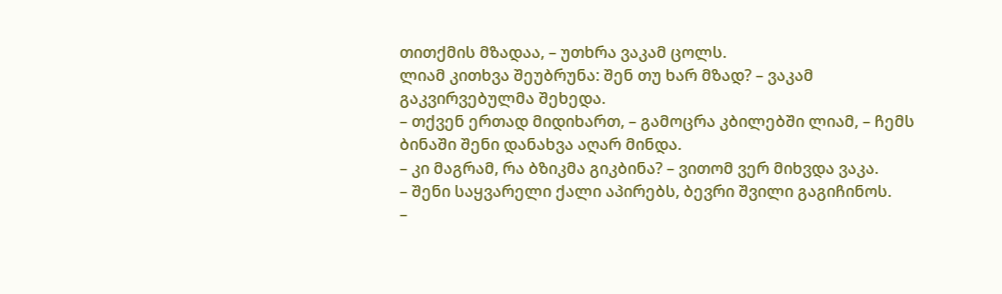თითქმის მზადაა, – უთხრა ვაკამ ცოლს.
ლიამ კითხვა შეუბრუნა: შენ თუ ხარ მზად? – ვაკამ გაკვირვებულმა შეხედა.
– თქვენ ერთად მიდიხართ, – გამოცრა კბილებში ლიამ, – ჩემს ბინაში შენი დანახვა აღარ მინდა.
– კი მაგრამ, რა ბზიკმა გიკბინა? – ვითომ ვერ მიხვდა ვაკა.
– შენი საყვარელი ქალი აპირებს, ბევრი შვილი გაგიჩინოს.
–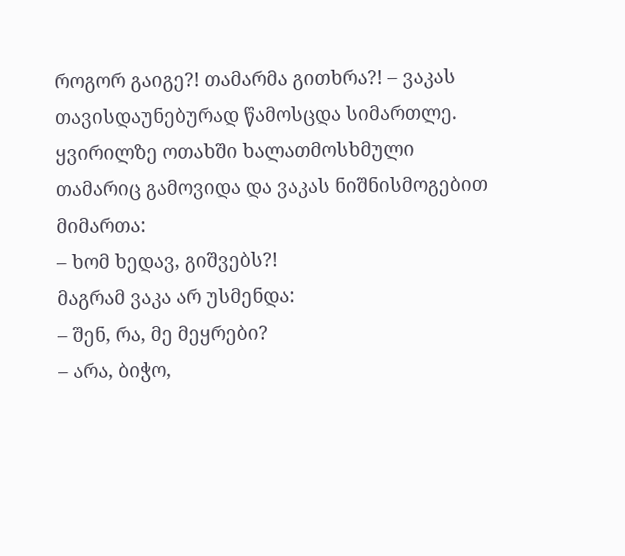როგორ გაიგე?! თამარმა გითხრა?! – ვაკას თავისდაუნებურად წამოსცდა სიმართლე.
ყვირილზე ოთახში ხალათმოსხმული თამარიც გამოვიდა და ვაკას ნიშნისმოგებით მიმართა:
– ხომ ხედავ, გიშვებს?!
მაგრამ ვაკა არ უსმენდა:
– შენ, რა, მე მეყრები?
– არა, ბიჭო,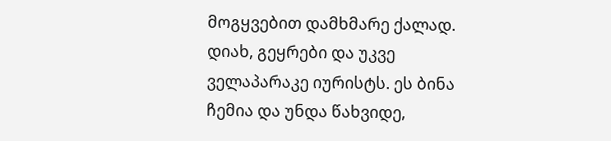მოგყვებით დამხმარე ქალად. დიახ, გეყრები და უკვე ველაპარაკე იურისტს. ეს ბინა ჩემია და უნდა წახვიდე,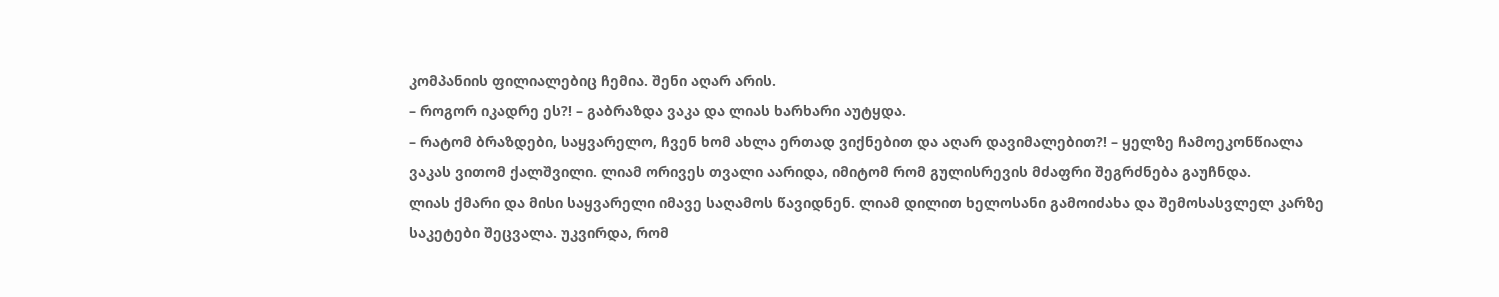კომპანიის ფილიალებიც ჩემია. შენი აღარ არის.
– როგორ იკადრე ეს?! – გაბრაზდა ვაკა და ლიას ხარხარი აუტყდა.
– რატომ ბრაზდები, საყვარელო, ჩვენ ხომ ახლა ერთად ვიქნებით და აღარ დავიმალებით?! – ყელზე ჩამოეკონწიალა ვაკას ვითომ ქალშვილი. ლიამ ორივეს თვალი აარიდა, იმიტომ რომ გულისრევის მძაფრი შეგრძნება გაუჩნდა.
ლიას ქმარი და მისი საყვარელი იმავე საღამოს წავიდნენ. ლიამ დილით ხელოსანი გამოიძახა და შემოსასვლელ კარზე საკეტები შეცვალა. უკვირდა, რომ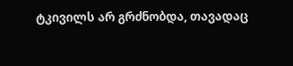ტკივილს არ გრძნობდა, თავადაც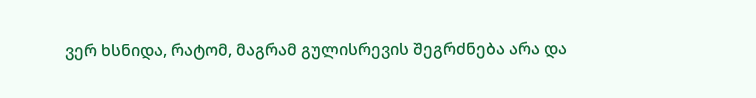ვერ ხსნიდა, რატომ, მაგრამ გულისრევის შეგრძნება არა და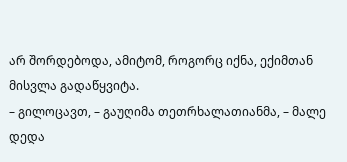არ შორდებოდა, ამიტომ, როგორც იქნა, ექიმთან მისვლა გადაწყვიტა.
– გილოცავთ, – გაუღიმა თეთრხალათიანმა, – მალე დედა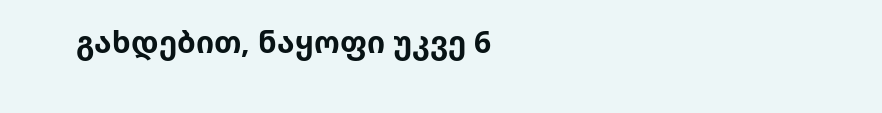გახდებით, ნაყოფი უკვე 6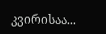კვირისაა...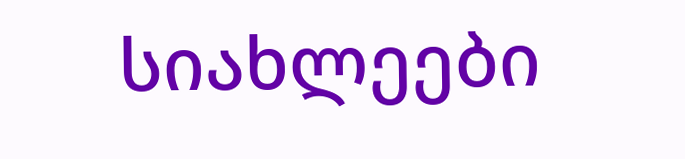სიახლეები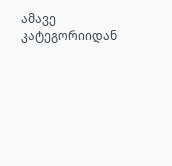ამავე კატეგორიიდან